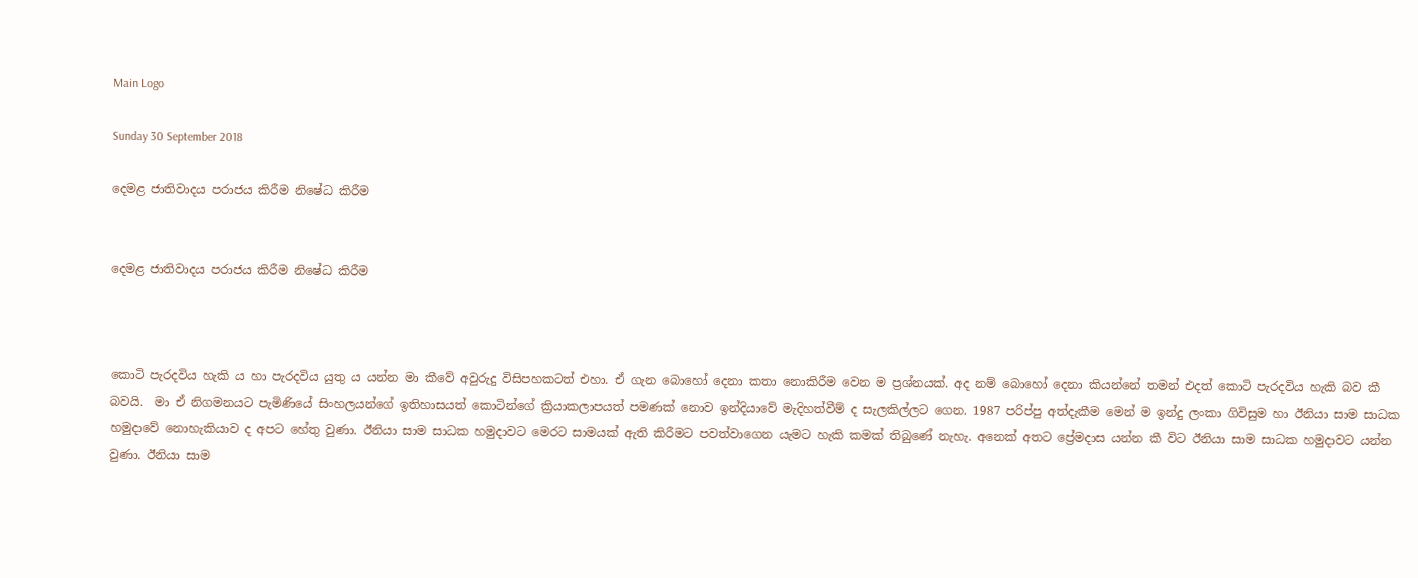Main Logo

Sunday 30 September 2018

දෙමළ ජාතිවාදය පරාජය කිරීම නිෂේධ කිරීම


දෙමළ ජාතිවාදය පරාජය කිරීම නිෂේධ කිරීම



කොටි පැරදවිය හැකි ය හා පැරදවිය යුතු ය යන්න මා කීවේ අවුරුදු විසිපහකටත් එහා. ඒ ගැන බොහෝ දෙනා කතා නොකිරීම වෙන ම ප්‍රශ්නයක්. අද නම් බොහෝ දෙනා කියන්නේ තමන් එදත් කොටි පැරදවිය හැකි බව කී බවයි.  මා ඒ නිගමනයට පැමිණියේ සිංහලයන්ගේ ඉතිහාසයත් කොටින්ගේ ක්‍රියාකලාපයත් පමණක් නොව ඉන්දියාවේ මැදිහත්වීම් ද සැලකිල්ලට ගෙන. 1987 පරිප්පු අත්දැකීම මෙන් ම ඉන්දු ලංකා ගිවිසුම හා ඊනියා සාම සාධක හමුදාවේ නොහැකියාව ද අපට හේතු වුණා. ඊනියා සාම සාධක හමුදාවට මෙරට සාමයක් ඇති කිරීමට පවත්වාගෙන යැමට හැකි කමක් තිබුණේ නැහැ. අනෙක් අතට ප්‍රේමදාස යන්න කී විට ඊනියා සාම සාධක හමුදාවට යන්න වුණා. ඊනියා සාම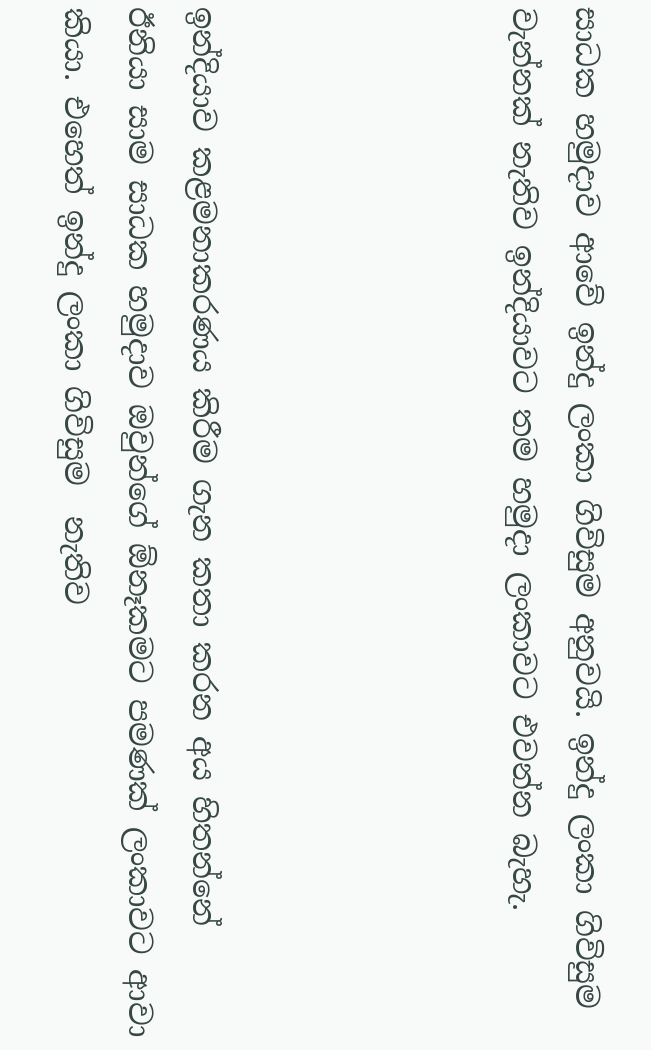සාධක හමුදාව ආවේ ඉන්දු ලංකා ගිවිසුම අනුවයි. ඉන්දු ලංකා ගිවිසුම වැන්නක් නැතිව ඉන්දියාවට තම හමුදා ලංකාවට එවන්න බැහැ.




ඉන්දියාව කළමනාකරණය කිරීම ගැන කතා කරන අය හිතන්නේ  ඊනියා සාම සාධක හමුදාව ඔවුන්ගේ ඕනෑකමට පමණක් ලංකාවට ආවා කියා. එහෙත් ඉන්දු ලංකා ගිවිසුම  නැතිව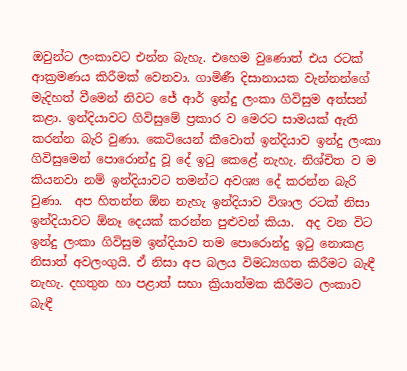ඔවුන්ට ලංකාවට එන්න බැහැ. එහෙම වුණොත් එය රටක් ආක්‍රමණය කිරීමක් වෙනවා. ගාමිණී දිසානායක වැන්නන්ගේ මැදිහත් වීමෙන් නිවට ජේ ආර් ඉන්දු ලංකා ගිවිසුම අත්සන් කළා. ඉන්දියාවට ගිවිසුමේ ප්‍රකාර ව මෙරට සාමයක් ඇති කරන්න බැරි වුණා. කෙටියෙන් කීවොත් ඉන්දියාව ඉන්දු ලංකා ගිවිසුමෙන් පොරොන්දු වූ දේ ඉටු කෙළේ නැහැ. නිශ්චිත ව ම කියනවා නම් ඉන්දියාවට තමන්ට අවශ්‍ය දේ කරන්න බැරි වුණා.  අප හිතන්න ඕන නැහැ ඉන්දියාව විශාල රටක් නිසා ඉන්දියාවට ඕනෑ දෙයක් කරන්න පුළුවන් කියා.  අද වන විට ඉන්දු ලංකා ගිවිසුම ඉන්දියාව තම පොරොන්දු ඉටු නොකළ නිසාත් අවලංගුයි. ඒ නිසා අප බලය විමධ්‍යගත කිරීමට බැඳී නැහැ. දහතුන හා පළාත් සභා ක්‍රියාත්මක කිරීමට ලංකාව බැඳී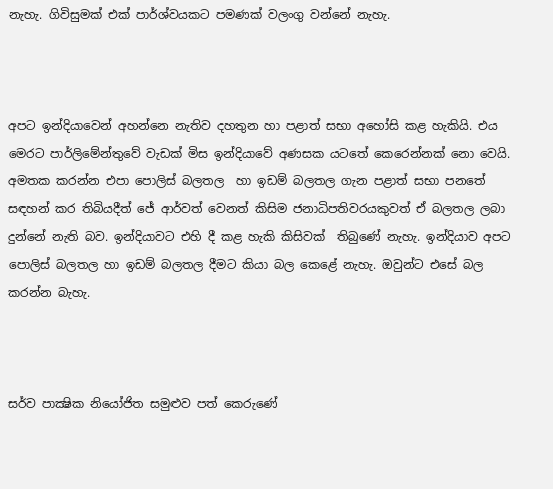නැහැ. ගිවිසුමක් එක් පාර්ශ්වයකට පමණක් වලංගු වන්නේ නැහැ.



අපට ඉන්දියාවෙන් අහන්නෙ නැතිව දහතුන හා පළාත් සභා අහෝසි කළ හැකියි. එය මෙරට පාර්ලිමේන්තුවේ වැඩක් මිස ඉන්දියාවේ අණසක යටතේ කෙරෙන්නක් නො වෙයි. අමතක කරන්න එපා පොලිස් බලතල  හා ඉඩම් බලතල ගැන පළාත් සභා පනතේ සඳහන් කර තිබියදීත් ජේ ආර්වත් වෙනත් කිසිම ජනාධිපතිවරයකුවත් ඒ බලතල ලබා දුන්නේ නැති බව. ඉන්දියාවට එහි දී කළ හැකි කිසිවක්  තිබුණේ නැහැ. ඉන්දියාව අපට පොලිස් බලතල හා ඉඩම් බලතල දීමට කියා බල කෙළේ නැහැ. ඔවුන්ට එසේ බල කරන්න බැහැ.



සර්ව පාක්‍ෂික නියෝජිත සමුළුව පත් කෙරුණේ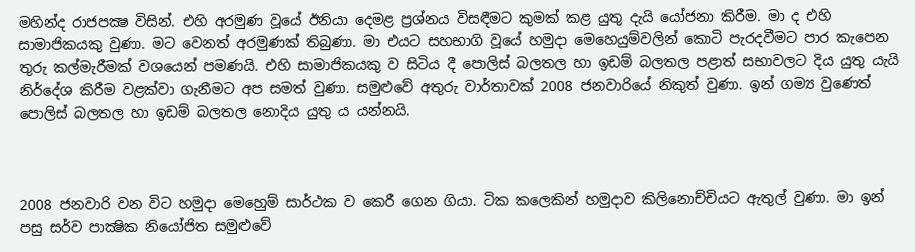මහින්ද රාජපක්‍ෂ විසින්. එහි අරමුණ වූයේ ඊනියා දෙමළ ප්‍රශ්නය විසඳීමට කුමක් කළ යුතු දැයි යෝජනා කිරීම. මා ද එහි සාමාජිකයකු වුණා. මට වෙනත් අරමුණක් තිබුණා. මා එයට සහභාගි වූයේ හමුදා මෙහෙයුම්වලින් කොටි පැරදවීමට පාර කැපෙන තුරු කල්මැරීමක් වශයෙන් පමණයි. එහි සාමාජිකයකු ව සිටිය දී පොලිස් බලතල හා ඉඩම් බලතල පළාත් සභාවලට දිය යුතු යැයි නිර්දේශ කිරීම වළක්වා ගැනීමට අප සමත් වුණා. සමුළුවේ අතුරු වාර්තාවක් 2008 ජනවාරියේ නිකුත් වුණා. ඉන් ගම්‍ය වුණෙත්                පොලිස් බලතල හා ඉඩම් බලතල නොදිය යුතු ය යන්නයි.



2008 ජනවාරි වන විට හමුදා මෙහෙුම් සාර්ථක ව කෙරී ගෙන ගියා. ටික කලෙකින් හමුදාව කිලිනොච්චියට ඇතුල් වුණා. මා ඉන් පසු සර්ව පාක්‍ෂික නියෝජිත සමුළුවේ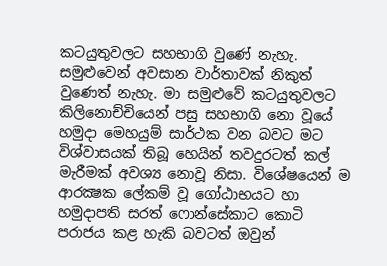කටයුතුවලට සහභාගි වුණේ නැහැ. සමුළුවෙන් අවසාන වාර්තාවක් නිකුත් වුණෙත් නැහැ. මා සමුළුවේ කටයුතුවලට කිලිනොච්චියෙන් පසු සහභාගි නො වූයේ හමුදා මෙහයුම් සාර්ථක වන බවට මට විශ්වාසයක් තිබූ හෙයින් තවදුරටත් කල් මැරීමක් අවශ්‍ය නොවූ නිසා. විශේෂයෙන් ම ආරක්‍ෂක ලේකම් වූ ගෝඨාභයට හා හමුදාපති සරත් ෆොන්සේකාට කොටි පරාජය කළ හැකි බවටත් ඔවුන්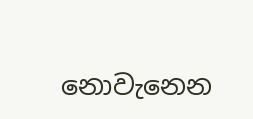නොවැනෙන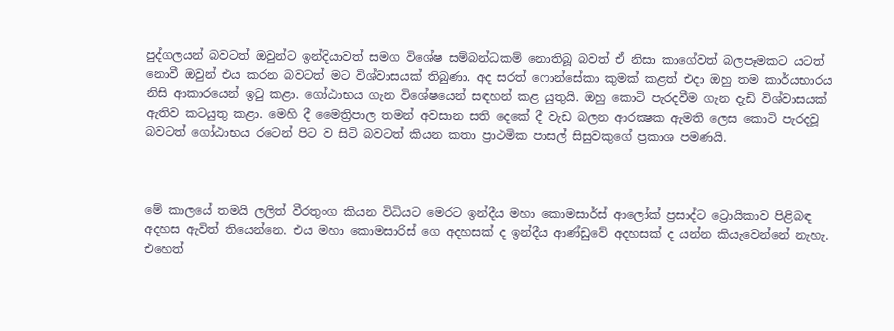පුද්ගලයන් බවටත් ඔවුන්ට ඉන්දියාවත් සමග විශේෂ සම්බන්ධකම් නොතිබූ බවත් ඒ නිසා කාගේවත් බලපෑමකට යටත් නොවී ඔවුන් එය කරන බවටත් මට විශ්වාසයක් තිබුණා. අද සරත් ෆොන්සේකා කුමක් කළත් එදා ඔහු තම කාර්යභාරය නිසි ආකාරයෙන් ඉටු කළා. ගෝඨාභය ගැන විශේෂයෙන් සඳහන් කළ යුතුයි. ඔහු කොටි පැරදවීම ගැන දැඩි විශ්වාසයක් ඇතිව කටයුතු කළා. මෙහි දී මෛත්‍රිපාල තමන් අවසාන සති දෙකේ දී වැඩ බලන ආරක්‍ෂක ඇමති ලෙස කොටි පැරදවූ බවටත් ගෝඨාභය රටෙන් පිට ව සිටි බවටත් කියන කතා ප්‍රාථමික පාසල් සිසුවකුගේ ප්‍රකාශ පමණයි.



මේ කාලයේ තමයි ලලිත් වීරතුංග කියන විධියට මෙරට ඉන්දීය මහා කොමසාර්ස් ආලෝක් ප්‍රසාද්ට ට්‍රොයිකාව පිළිබඳ  අදහස ඇවිත් තියෙන්නෙ. එය මහා කොමසාරිස් ගෙ අදහසක් ද ඉන්දීය ආණ්ඩුවේ අදහසක් ද යන්න කියැවෙන්නේ නැහැ. එහෙත්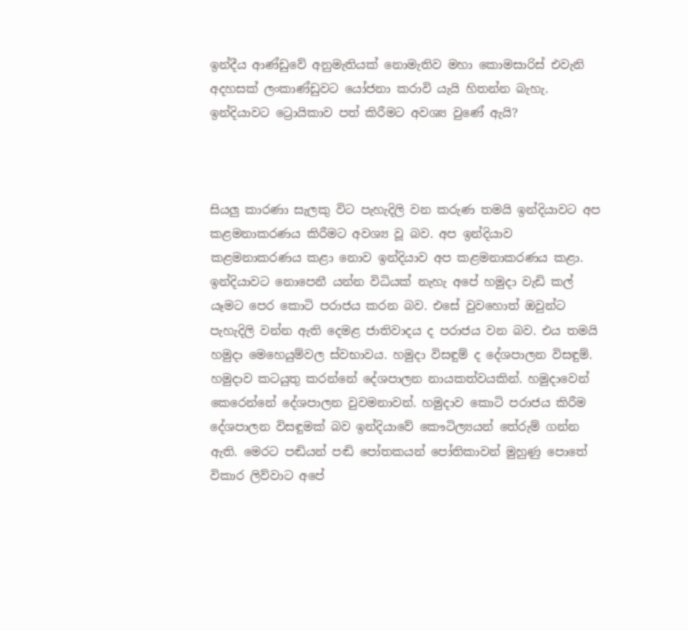ඉන්දීය ආණ්ඩුවේ අනුමැතියක් නොමැතිව මහා කොමසාරිස් එවැනි අදහසක් ලංකාණ්ඩුවට යෝජනා කරාවි යැයි හිතන්න බැහැ. ඉන්දියාවට ට්‍රොයිකාව පත් කිරීමට අවශ්‍ය වුණේ ඇයි?



සියලු කාරණා සැලකු විට පැහැදිලි වන කරුණ තමයි ඉන්දියාවට අප කළමනාකරණය කිරීමට අවශ්‍ය වූ බව. අප ඉන්දියාව කළමනාකරණය කළා නොව ඉන්දියාව අප කළමනාකරණය කළා. ඉන්දියාවට නොපෙනී යන්න විධියක් නැහැ අපේ හමුදා වැඩි කල් යෑමට පෙර කොටි පරාජය කරන බව. එසේ වුවහොත් ඔවුන්ට පැහැදිලි වන්න ඇති දෙමළ ජාතිවාදය ද පරාජය වන බව. එය තමයි හමුදා මෙහෙයුම්වල ස්වභාවය. හමුදා විසඳුම් ද දේශපාලන විසඳුම්. හමුදාව කටයුතු කරන්නේ දේශපාලන නායකත්වයකින්. හමුදාවෙන් කෙරෙන්නේ දේශපාලන වුවමනාවන්. හමුදාව කොටි පරාජය කිරීම දේශපාලන විසඳුමක් බව ඉන්දියාවේ කෞටිල්‍යයන් තේරුම් ගන්න ඇති. මෙරට පඬියන් පඬි පෝතකයන් පෝතිකාවන් මුහුණු පොතේ විකාර ලිව්වාට අපේ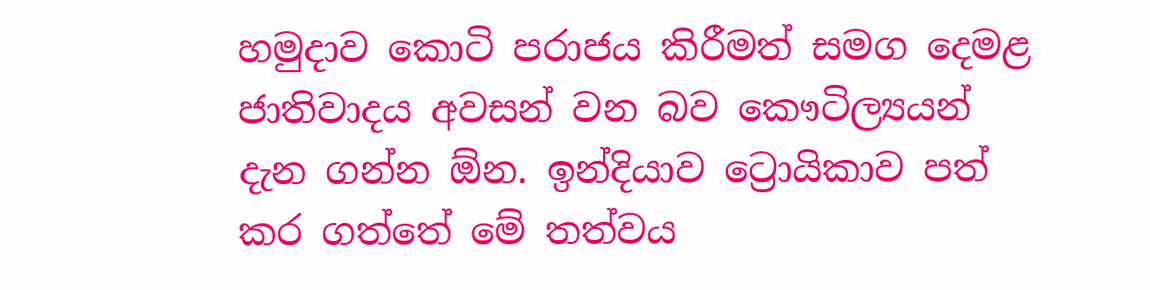හමුදාව කොටි පරාජය කිරීමත් සමග දෙමළ ජාතිවාදය අවසන් වන බව කෞටිල්‍යයන් දැන ගන්න ඕන. ඉන්දියාව ට්‍රොයිකාව පත් කර ගත්තේ මේ තත්වය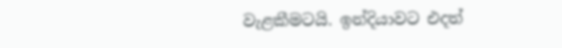වැළකීමටයි. ඉන්දියාවට එදත්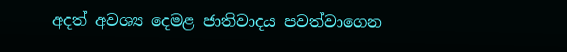අදත් අවශ්‍ය දෙමළ ජාතිවාදය පවත්වාගෙන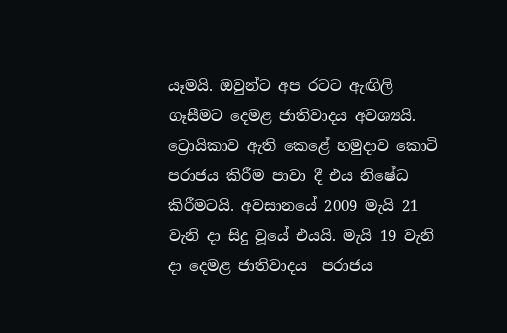යෑමයි. ඔවුන්ට අප රටට ඇඟිලි ගෑසීමට දෙමළ ජාතිවාදය අවශ්‍යයි. ට්‍රොයිකාව ඇති කෙළේ හමුදාව කොටි පරාජය කිරීම පාවා දී එය නිෂේධ කිරීමටයි. අවසානයේ 2009 මැයි 21 වැනි දා සිදු වූයේ එයයි. මැයි 19 වැනි දා දෙමළ ජාතිවාදය  පරාජය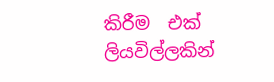කිරීම  එක් ලියවිල්ලකින්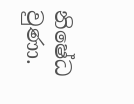නිෂේධ වුණා.